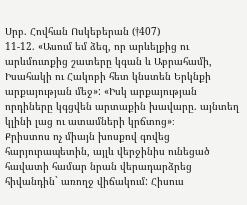Սրբ. Հովհան Ոսկեբերան (†407)
11-12. «Ասում եմ ձեզ, որ արևելքից ու արևմուտքից շատերը կգան և Աբրահամի, Իսահակի ու Հակոբի հետ կնստեն Երկնքի արքայության մեջ»: «Իսկ արքայության որդիները կգցվեն արտաքին խավարը. այնտեղ կլինի լաց ու ատամների կրճտոց»։
Քրիստոս ոչ միայն խոսքով գովեց հարյուրապետին, այլև վերջինիս ունեցած հավատի համար նրան վերադարձրեց հիվանդին` առողջ վիճակում: Հիսուս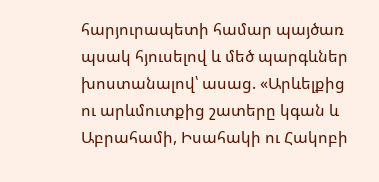հարյուրապետի համար պայծառ պսակ հյուսելով և մեծ պարգևներ խոստանալով՝ ասաց. «Արևելքից ու արևմուտքից շատերը կգան և Աբրահամի, Իսահակի ու Հակոբի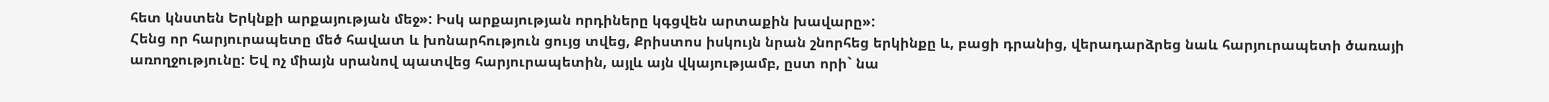հետ կնստեն Երկնքի արքայության մեջ»: Իսկ արքայության որդիները կգցվեն արտաքին խավարը»:
Հենց որ հարյուրապետը մեծ հավատ և խոնարհություն ցույց տվեց, Քրիստոս իսկույն նրան շնորհեց երկինքը և, բացի դրանից, վերադարձրեց նաև հարյուրապետի ծառայի առողջությունը: Եվ ոչ միայն սրանով պատվեց հարյուրապետին, այլև այն վկայությամբ, ըստ որի` նա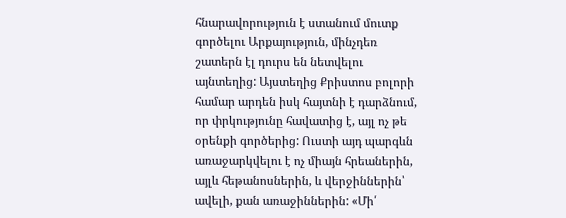հնարավորություն է ստանում մուտք գործելու Արքայություն, մինչդեռ շատերն էլ դուրս են նետվելու այնտեղից: Այստեղից Քրիստոս բոլորի համար արդեն իսկ հայտնի է դարձնում, որ փրկությունը հավատից է, այլ ոչ թե օրենքի գործերից: Ուստի այդ պարգևն առաջարկվելու է ոչ միայն հրեաներին, այլև հեթանոսներին, և վերջիններին՝ ավելի, քան առաջիններին: «Մի՛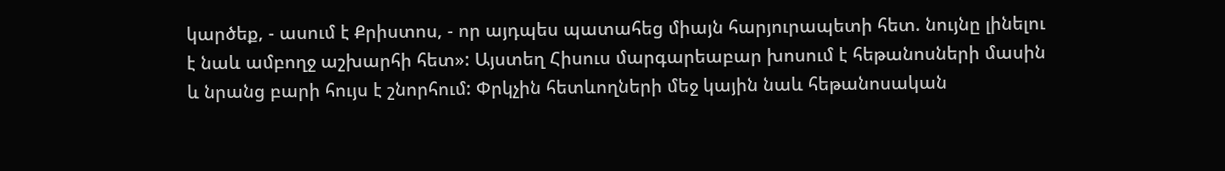կարծեք, - ասում է Քրիստոս, - որ այդպես պատահեց միայն հարյուրապետի հետ. նույնը լինելու է նաև ամբողջ աշխարհի հետ»: Այստեղ Հիսուս մարգարեաբար խոսում է հեթանոսների մասին և նրանց բարի հույս է շնորհում: Փրկչին հետևողների մեջ կային նաև հեթանոսական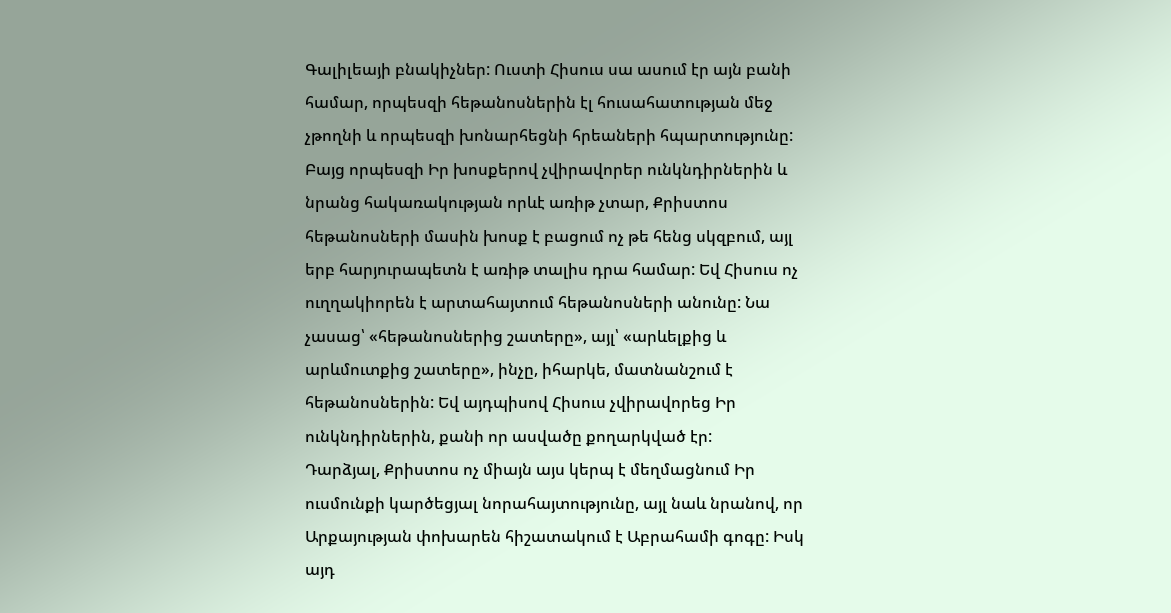Գալիլեայի բնակիչներ: Ուստի Հիսուս սա ասում էր այն բանի համար, որպեսզի հեթանոսներին էլ հուսահատության մեջ չթողնի և որպեսզի խոնարհեցնի հրեաների հպարտությունը: Բայց որպեսզի Իր խոսքերով չվիրավորեր ունկնդիրներին և նրանց հակառակության որևէ առիթ չտար, Քրիստոս հեթանոսների մասին խոսք է բացում ոչ թե հենց սկզբում, այլ երբ հարյուրապետն է առիթ տալիս դրա համար: Եվ Հիսուս ոչ ուղղակիորեն է արտահայտում հեթանոսների անունը: Նա չասաց՝ «հեթանոսներից շատերը», այլ՝ «արևելքից և արևմուտքից շատերը», ինչը, իհարկե, մատնանշում է հեթանոսներին: Եվ այդպիսով Հիսուս չվիրավորեց Իր ունկնդիրներին, քանի որ ասվածը քողարկված էր:
Դարձյալ, Քրիստոս ոչ միայն այս կերպ է մեղմացնում Իր ուսմունքի կարծեցյալ նորահայտությունը, այլ նաև նրանով, որ Արքայության փոխարեն հիշատակում է Աբրահամի գոգը: Իսկ այդ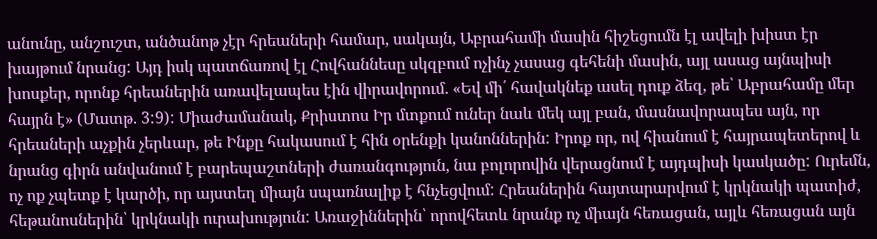անունը, անշուշտ, անծանոթ չէր հրեաների համար, սակայն, Աբրահամի մասին հիշեցումն էլ ավելի խիստ էր խայթում նրանց: Այդ իսկ պատճառով էլ Հովհաննեսը սկզբում ոչինչ չասաց գեհենի մասին, այլ ասաց այնպիսի խոսքեր, որոնք հրեաներին առավելապես էին վիրավորում. «Եվ մի՛ հավակնեք ասել դուք ձեզ, թե՝ Աբրահամը մեր հայրն է» (Մատթ. 3:9): Միաժամանակ, Քրիստոս Իր մտքում ուներ նաև մեկ այլ բան, մասնավորապես այն, որ հրեաների աչքին չերևար, թե Ինքը հակասում է հին օրենքի կանոններին: Իրոք որ, ով հիանում է հայրապետերով և նրանց գիրն անվանում է բարեպաշտների ժառանգություն, նա բոլորովին վերացնում է այդպիսի կասկածը: Ուրեմն, ոչ ոք չպետք է կարծի, որ այստեղ միայն սպառնալիք է հնչեցվում: Հրեաներին հայտարարվում է կրկնակի պատիժ, հեթանոսներին՝ կրկնակի ուրախություն: Առաջիններին՝ որովհետև նրանք ոչ միայն հեռացան, այլև հեռացան այն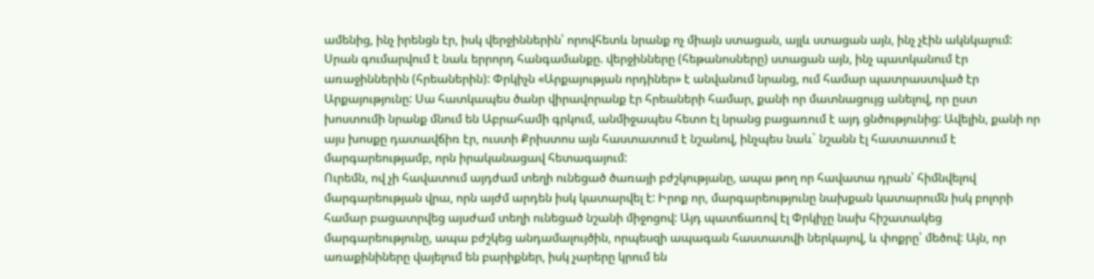ամենից, ինչ իրենցն էր, իսկ վերջիններին՝ որովհետև նրանք ոչ միայն ստացան, այլև ստացան այն, ինչ չէին ակնկալում: Սրան գումարվում է նաև երրորդ հանգամանքը. վերջինները (հեթանոսները) ստացան այն, ինչ պատկանում էր առաջիններին (հրեաներին): Փրկիչն «Արքայության որդիներ» է անվանում նրանց, ում համար պատրաստված էր Արքայությունը: Սա հատկապես ծանր վիրավորանք էր հրեաների համար, քանի որ մատնացույց անելով, որ ըստ խոստումի նրանք մնում են Աբրահամի գրկում, անմիջապես հետո էլ նրանց բացառում է այդ ցնծությունից: Ավելին, քանի որ այս խոսքը դատավճիռ էր, ուստի Քրիստոս այն հաստատում է նշանով, ինչպես նաև` նշանն էլ հաստատում է մարգարեությամբ, որն իրականացավ հետագայում:
Ուրեմն, ով չի հավատում այդժամ տեղի ունեցած ծառայի բժշկությանը, ապա թող որ հավատա դրան՝ հիմնվելով մարգարեության վրա, որն այժմ արդեն իսկ կատարվել է: Իրոք որ, մարգարեությունը նախքան կատարումն իսկ բոլորի համար բացատրվեց այսժամ տեղի ունեցած նշանի միջոցով: Այդ պատճառով էլ Փրկիչը նախ հիշատակեց մարգարեությունը, ապա բժշկեց անդամալույծին, որպեսզի ապագան հաստատվի ներկայով, և փոքրը՝ մեծով: Այն, որ առաքինիները վայելում են բարիքներ, իսկ չարերը կրում են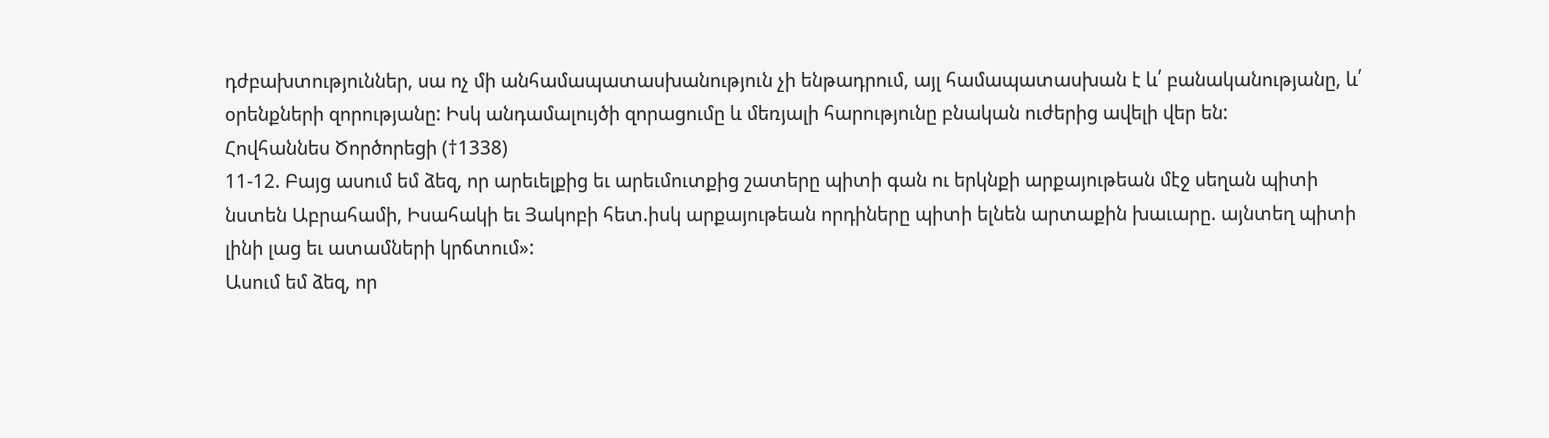դժբախտություններ, սա ոչ մի անհամապատասխանություն չի ենթադրում, այլ համապատասխան է և՛ բանականությանը, և՛ օրենքների զորությանը: Իսկ անդամալույծի զորացումը և մեռյալի հարությունը բնական ուժերից ավելի վեր են:
Հովհաննես Ծործորեցի (†1338)
11-12. Բայց ասում եմ ձեզ, որ արեւելքից եւ արեւմուտքից շատերը պիտի գան ու երկնքի արքայութեան մէջ սեղան պիտի նստեն Աբրահամի, Իսահակի եւ Յակոբի հետ.իսկ արքայութեան որդիները պիտի ելնեն արտաքին խաւարը. այնտեղ պիտի լինի լաց եւ ատամների կրճտում»:
Ասում եմ ձեզ, որ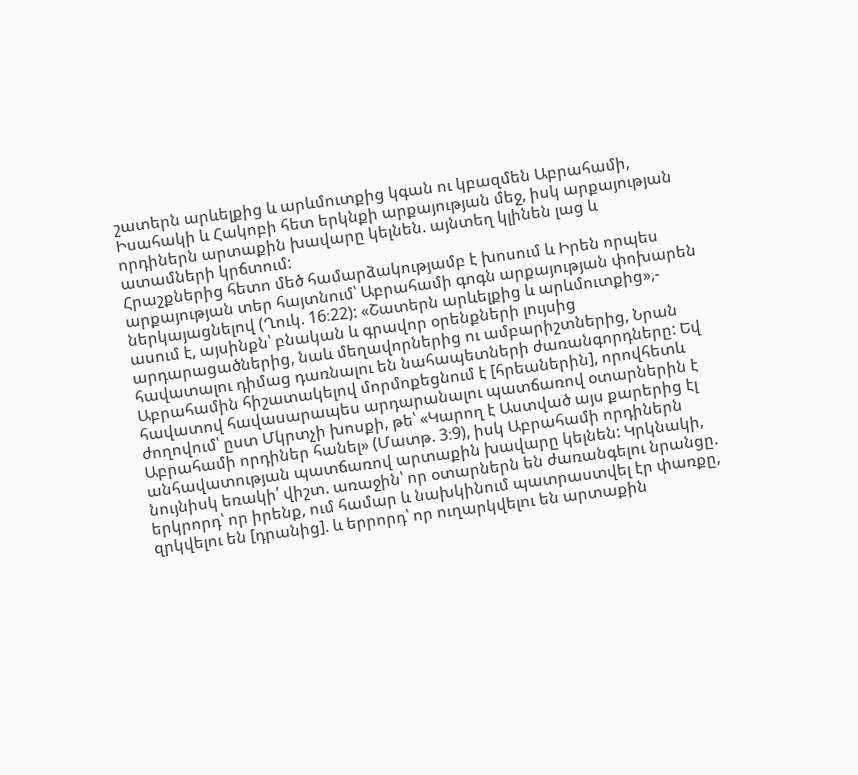շատերն արևելքից և արևմուտքից կգան ու կբազմեն Աբրահամի, Իսահակի և Հակոբի հետ երկնքի արքայության մեջ, իսկ արքայության որդիներն արտաքին խավարը կելնեն. այնտեղ կլինեն լաց և ատամների կրճտում:
Հրաշքներից հետո մեծ համարձակությամբ է խոսում և Իրեն որպես արքայության տեր հայտնում՝ Աբրահամի գոգն արքայության փոխարեն ներկայացնելով (Ղուկ. 16։22): «Շատերն արևելքից և արևմուտքից»,- ասում է, այսինքն՝ բնական և գրավոր օրենքների լույսից արդարացածներից, նաև մեղավորներից ու ամբարիշտներից, Նրան հավատալու դիմաց դառնալու են նահապետների ժառանգորդները: Եվ Աբրահամին հիշատակելով մորմոքեցնում է [հրեաներին], որովհետև հավատով հավասարապես արդարանալու պատճառով օտարներին է ժողովում՝ ըստ Մկրտչի խոսքի, թե՝ «Կարող է Աստված այս քարերից էլ Աբրահամի որդիներ հանել» (Մատթ. 3։9), իսկ Աբրահամի որդիներն անհավատության պատճառով արտաքին խավարը կելնեն: Կրկնակի, նույնիսկ եռակի՛ վիշտ. առաջին՝ որ օտարներն են ժառանգելու նրանցը. երկրորդ՝ որ իրենք, ում համար և նախկինում պատրաստվել էր փառքը, զրկվելու են [դրանից]. և երրորդ՝ որ ուղարկվելու են արտաքին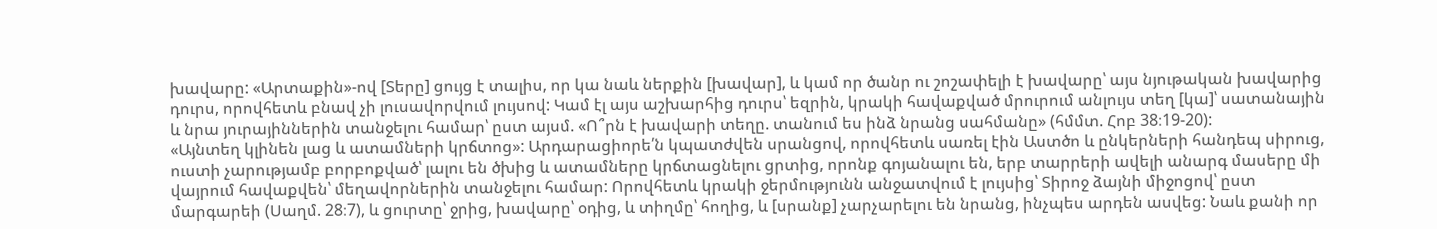խավարը: «Արտաքին»-ով [Տերը] ցույց է տալիս, որ կա նաև ներքին [խավար], և կամ որ ծանր ու շոշափելի է խավարը՝ այս նյութական խավարից դուրս, որովհետև բնավ չի լուսավորվում լույսով: Կամ էլ այս աշխարհից դուրս՝ եզրին, կրակի հավաքված մրուրում անլույս տեղ [կա]՝ սատանային և նրա յուրայիններին տանջելու համար՝ ըստ այսմ. «Ո՞րն է խավարի տեղը. տանում ես ինձ նրանց սահմանը» (հմմտ. Հոբ 38։19-20):
«Այնտեղ կլինեն լաց և ատամների կրճտոց»: Արդարացիորե՛ն կպատժվեն սրանցով, որովհետև սառել էին Աստծո և ընկերների հանդեպ սիրուց, ուստի չարությամբ բորբոքված՝ լալու են ծխից և ատամները կրճտացնելու ցրտից, որոնք գոյանալու են, երբ տարրերի ավելի անարգ մասերը մի վայրում հավաքվեն՝ մեղավորներին տանջելու համար: Որովհետև կրակի ջերմությունն անջատվում է լույսից՝ Տիրոջ ձայնի միջոցով՝ ըստ մարգարեի (Սաղմ. 28։7), և ցուրտը՝ ջրից, խավարը՝ օդից, և տիղմը՝ հողից, և [սրանք] չարչարելու են նրանց, ինչպես արդեն ասվեց: Նաև քանի որ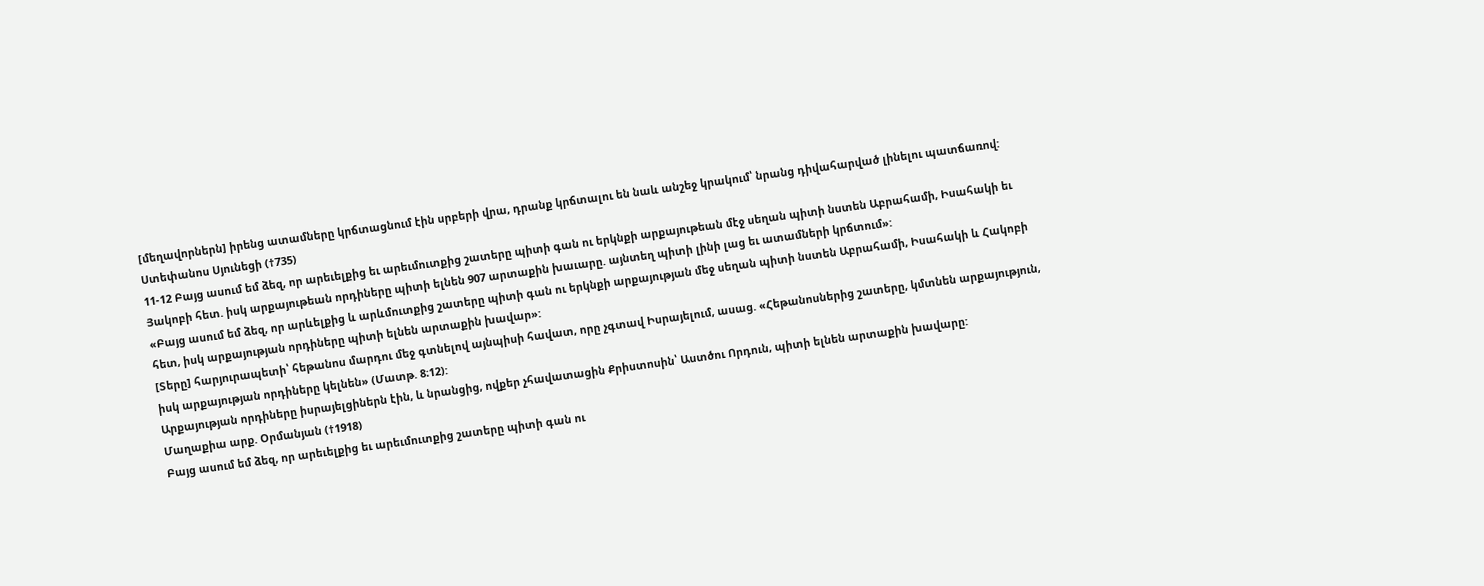[մեղավորներն] իրենց ատամները կրճտացնում էին սրբերի վրա, դրանք կրճտալու են նաև անշեջ կրակում՝ նրանց դիվահարված լինելու պատճառով:
Ստեփանոս Սյունեցի (†735)
11-12 Բայց ասում եմ ձեզ, որ արեւելքից եւ արեւմուտքից շատերը պիտի գան ու երկնքի արքայութեան մէջ սեղան պիտի նստեն Աբրահամի, Իսահակի եւ Յակոբի հետ. իսկ արքայութեան որդիները պիտի ելնեն 907 արտաքին խաւարը. այնտեղ պիտի լինի լաց եւ ատամների կրճտում»:
«Բայց ասում եմ ձեզ, որ արևելքից և արևմուտքից շատերը պիտի գան ու երկնքի արքայության մեջ սեղան պիտի նստեն Աբրահամի, Իսահակի և Հակոբի հետ, իսկ արքայության որդիները պիտի ելնեն արտաքին խավար»:
[Տերը] հարյուրապետի՝ հեթանոս մարդու մեջ գտնելով այնպիսի հավատ, որը չգտավ Իսրայելում, ասաց. «Հեթանոսներից շատերը, կմտնեն արքայություն, իսկ արքայության որդիները կելնեն» (Մատթ. 8։12):
Արքայության որդիները իսրայելցիներն էին, և նրանցից, ովքեր չհավատացին Քրիստոսին՝ Աստծու Որդուն, պիտի ելնեն արտաքին խավարը:
Մաղաքիա արք. Օրմանյան (†1918)
Բայց ասում եմ ձեզ, որ արեւելքից եւ արեւմուտքից շատերը պիտի գան ու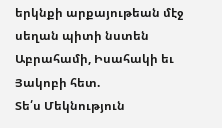երկնքի արքայութեան մէջ սեղան պիտի նստեն Աբրահամի, Իսահակի եւ Յակոբի հետ.
Տե՛ս Մեկնություն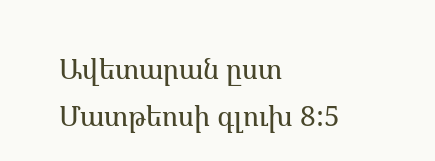Ավետարան ըստ Մատթեոսի գլուխ 8:5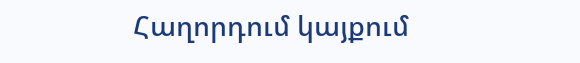Հաղորդում կայքում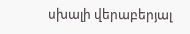սխալի վերաբերյալ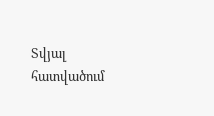Տվյալ հատվածում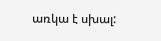առկա է սխալ: